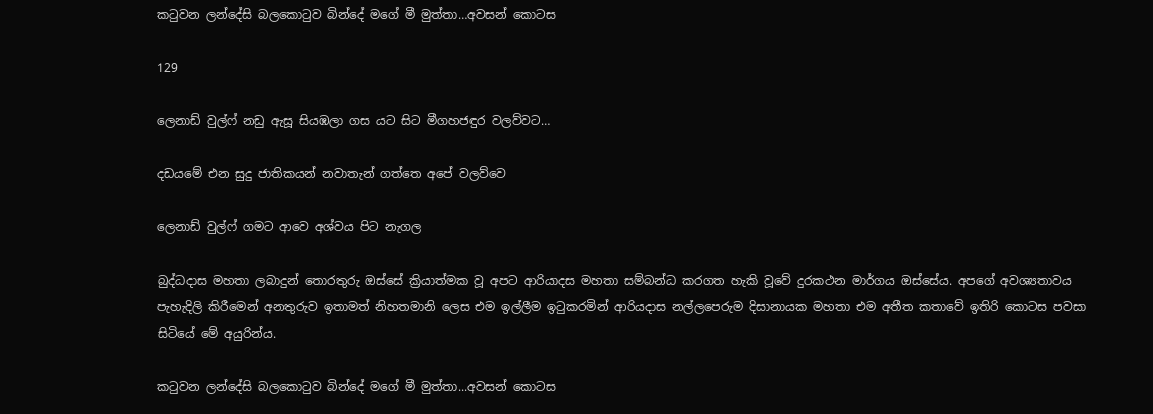කටුවන ලන්දේසි බලකොටුව බින්දේ මගේ මී මුත්තා…අවසන් කොටස

129

ලෙනාඩ් වුල්ෆ් නඩු ඇසූ සියඹලා ගස යට සිට මීගහජඳුර වලව්වට…

දඩයමේ එන සුදු ජාතිකයන් නවාතැන් ගත්තෙ අපේ වලව්වෙ

ලෙනාඩ් වුල්ෆ් ගමට ආවෙ අශ්වය පිට නැගල

බුද්ධදාස මහතා ලබාදුන් තොරතුරු ඔස්සේ ක්‍රියාත්මක වූ අපට ආරියාදස මහතා සම්බන්ධ කරගත හැකි වූවේ දුරකථන මාර්ගය ඔස්සේය. අපගේ අවශ්‍යතාවය පැහැදිලි කිරීමෙන් අනතුරුව ඉතාමත් නිහතමානි ලෙස එම ඉල්ලීම ඉටුකරමින් ආරියදාස නල්ලපෙරුම දිසානායක මහතා එම අතීත කතාවේ ඉතිරි කොටස පවසා සිටියේ මේ අයුරින්ය.

කටුවන ලන්දේසි බලකොටුව බින්දේ මගේ මී මුත්තා...අවසන් කොටස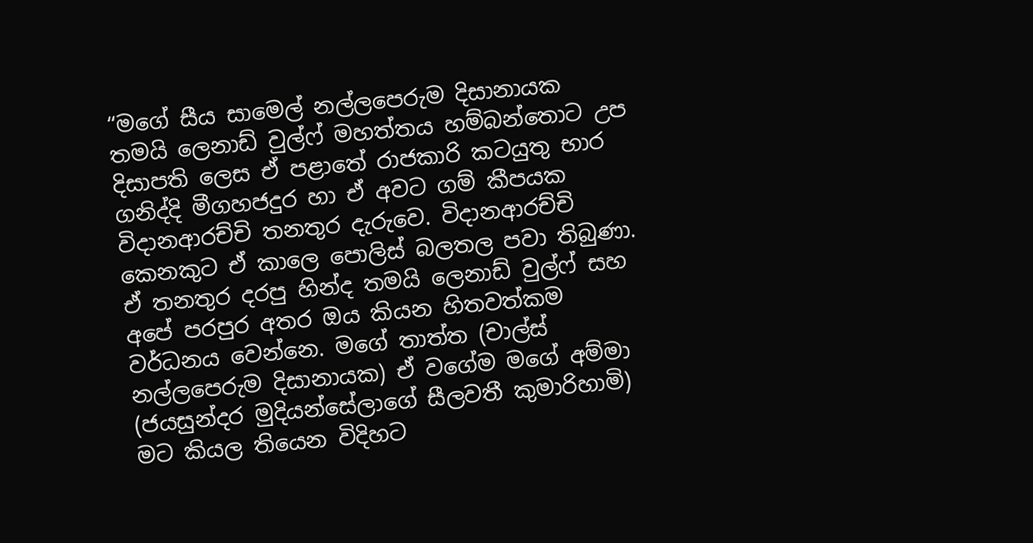“මගේ සීය සාමෙල් නල්ලපෙරුම දිසානායක තමයි ලෙනාඩ් වුල්ෆ් මහත්තය හම්බන්තොට උප දිසාපති ලෙස ඒ පළාතේ රාජකාරි කටයුතු භාර ගනිද්දි මීගහජදුර හා ඒ අවට ගම් කීපයක විදානආරච්චි තනතුර දැරුවෙ. විදානආරච්චි කෙනකුට ඒ කාලෙ පොලිස් බලතල පවා තිබුණා. ඒ තනතුර දරපු හින්ද තමයි ලෙනාඩ් වුල්ෆ් සහ අපේ පරපුර අතර ඔය කියන හිතවත්කම වර්ධනය වෙන්නෙ. මගේ තාත්ත (චාල්ස් නල්ලපෙරුම දිසානායක) ඒ වගේම මගේ අම්මා (ජයසුන්දර මුදියන්සේලාගේ සීලවතී කුමාරිහාමි) මට කියල තියෙන විදිහට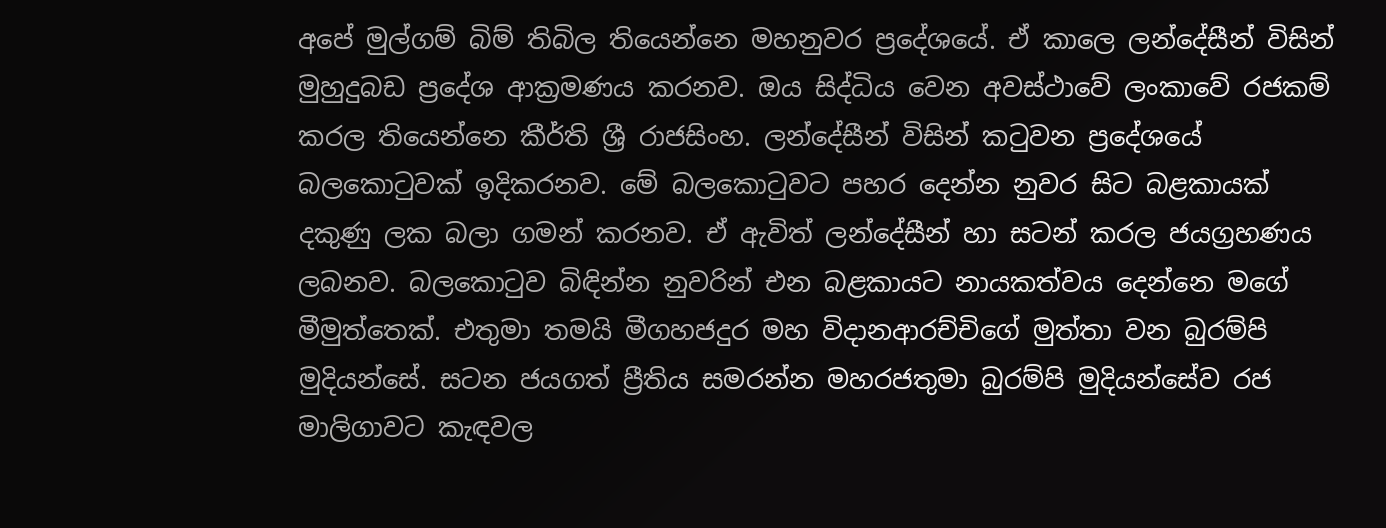අපේ මුල්ගම් බිම් තිබිල තියෙන්නෙ මහනුවර ප්‍රදේශයේ. ඒ කාලෙ ලන්දේසීන් විසින් මුහුදුබඩ ප්‍රදේශ ආක්‍රමණය කරනව. ඔය සිද්ධිය වෙන අවස්ථාවේ ලංකාවේ රජකම් කරල තියෙන්නෙ කීර්ති ශ්‍රී රාජසිංහ. ලන්දේසීන් විසින් කටුවන ප්‍රදේශයේ බලකොටුවක් ඉදිකරනව. මේ බලකොටුවට පහර දෙන්න නුවර සිට බළකායක් දකුණු ලක බලා ගමන් කරනව. ඒ ඇවිත් ලන්දේසීන් හා සටන් කරල ජයග්‍රහණය ලබනව. බලකොටුව බිඳින්න නුවරින් එන බළකායට නායකත්වය දෙන්නෙ මගේ මීමුත්තෙක්. එතුමා තමයි මීගහජදුර මහ විදානආරච්චිගේ මුත්තා වන බුරම්පි මුදියන්සේ. සටන ජයගත් ප්‍රීතිය සමරන්න මහරජතුමා බුරම්පි මුදියන්සේව රජ මාලිගාවට කැඳවල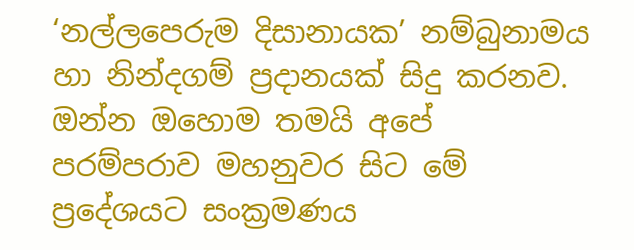‘නල්ලපෙරුම දිසානායක’ නම්බුනාමය හා නින්දගම් ප්‍රදානයක් සිදු කරනව. ඔන්න ඔහොම තමයි අපේ පරම්පරාව මහනුවර සිට මේ ප්‍රදේශයට සංක්‍රමණය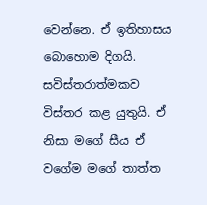වෙන්නෙ. ඒ ඉතිහාසය බොහොම දිගයි. සවිස්තරාත්මකව විස්තර කළ යුතුයි. ඒ නිසා මගේ සීය ඒ වගේම මගේ තාත්ත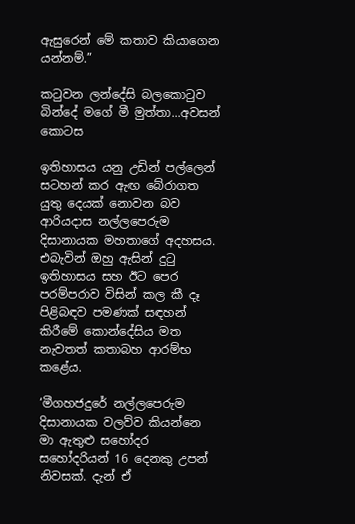ඇසුරෙන් මේ කතාව කියාගෙන යන්නම්.”

කටුවන ලන්දේසි බලකොටුව බින්දේ මගේ මී මුත්තා...අවසන් කොටස

ඉතිහාසය යනු උඩින් පල්ලෙන් සටහන් කර ඇඟ බේරාගත යුතු දෙයක් නොවන බව ආරියදාස නල්ලපෙරුම දිසානායක මහතාගේ අදහසය. එබැවින් ඔහු ඇසින් දුටු ඉතිහාසය සහ ඊට පෙර පරම්පරාව විසින් කල කී දෑ පිළිබඳව පමණක් සඳහන් කිරීමේ කොන්දේසිය මත නැවතත් කතාබහ ආරම්භ කළේය.

‘මීගහජදුරේ නල්ලපෙරුම දිසානායක වලව්ව කියන්නෙ මා ඇතුළු සහෝදර සහෝදරියන් 16 දෙනකු උපන් නිවසක්. දැන් ඒ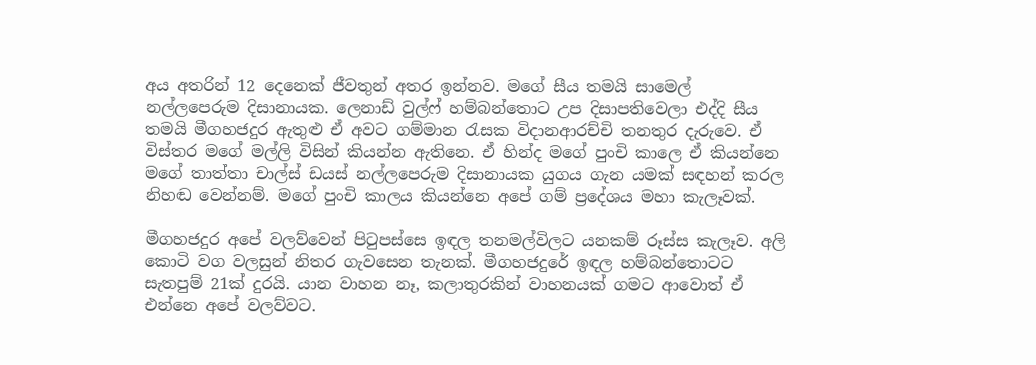අය අතරින් 12 දෙනෙක් ජීවතුන් අතර ඉන්නව. මගේ සීය තමයි සාමෙල් නල්ලපෙරුම දිසානායක. ලෙනාඩ් වුල්ෆ් හම්බන්තොට උප දිසාපතිවෙලා එද්දි සීය තමයි මීගහජදුර ඇතුළු ඒ අවට ගම්මාන රැසක විදානආරච්චි තනතුර දැරුවෙ. ඒ විස්තර මගේ මල්ලි විසින් කියන්න ඇතිනෙ. ඒ හින්ද මගේ පුංචි කාලෙ ඒ කියන්නෙ මගේ තාත්තා චාල්ස් ඩයස් නල්ලපෙරුම දිසානායක යුගය ගැන යමක් සඳහන් කරල නිහඬ වෙන්නම්. මගේ පුංචි කාලය කියන්නෙ අපේ ගම් ප්‍රදේශය මහා කැලෑවක්.

මීගහජදුර අපේ වලව්වෙන් පිටුපස්සෙ ඉඳල තනමල්විලට යනකම් රූස්ස කැලෑව. අලි කොටි වග වලසුන් නිතර ගැවසෙන තැනක්. මීගහජදුරේ ඉඳල හම්බන්තොටට සැතපුම් 21ක් දුරයි. යාන වාහන නෑ, කලාතුරකින් වාහනයක් ගමට ආවොත් ඒ එන්නෙ අපේ වලව්වට.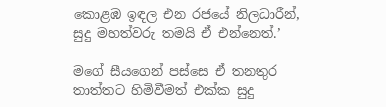කොළඹ ඉඳල එන රජයේ නිලධාරීන්, සුදු මහත්වරු තමයි ඒ එන්නෙත්.’

මගේ සීයගෙන් පස්සෙ ඒ තනතුර තාත්තට හිමිවීමත් එක්ක සුදු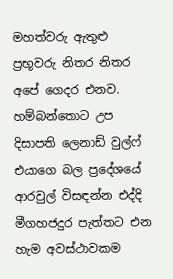මහත්වරු ඇතුළු ප්‍රභූවරු නිතර නිතර අපේ ගෙදර එනව. හම්බන්තොට උප දිසාපති ලෙනාඩ් වුල්ෆ් එයාගෙ බල ප්‍රදේශයේ ආරවුල් විසඳන්න එද්දි මීගහජදුර පැත්තට එන හැම අවස්ථාවකම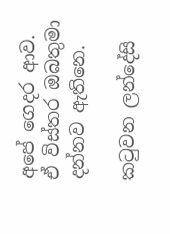අපේ ගෙදර ආව. ඒ විස්තර ඔබතුමා දන්නව ඇතිනෙ.

කටුවන ලන්දේසි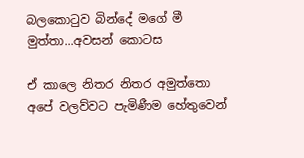බලකොටුව බින්දේ මගේ මී මුත්තා...අවසන් කොටස

ඒ කාලෙ නිතර නිතර අමුත්තො අපේ වලව්වට පැමිණීම හේතුවෙන්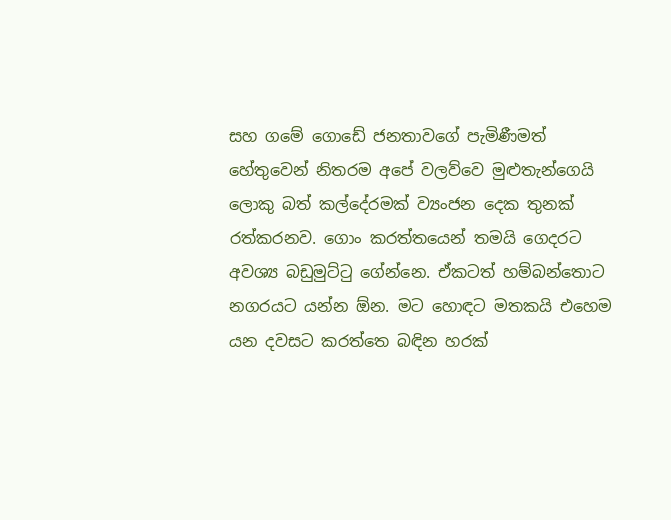සහ ගමේ ගොඩේ ජනතාවගේ පැමිණීමත් හේතුවෙන් නිතරම අපේ වලව්වෙ මුළුතැන්ගෙයි ලොකු බත් කල්දේරමක් ව්‍යංජන දෙක තුනක් රත්කරනව. ගොං කරත්තයෙන් තමයි ගෙදරට අවශ්‍ය බඩුමුට්ටු ගේන්නෙ. ඒකටත් හම්බන්තොට නගරයට යන්න ඕන. මට හොඳට මතකයි එහෙම යන දවසට කරත්තෙ බඳින හරක්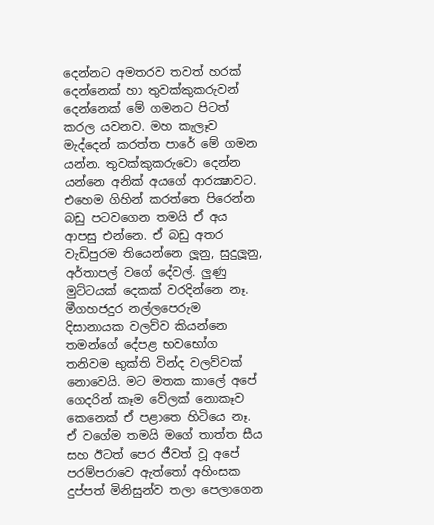දෙන්නට අමතරව තවත් හරක් දෙන්නෙක් හා තුවක්කුකරුවන් දෙන්නෙක් මේ ගමනට පිටත් කරල යවනව. මහ කැලෑව මැද්දෙන් කරත්ත පාරේ මේ ගමන යන්න. තුවක්කුකරුවො දෙන්න යන්නෙ අනික් අයගේ ආරක්‍ෂාවට. එහෙම ගිහින් කරත්තෙ පිරෙන්න බඩු පටවගෙන තමයි ඒ අය ආපසු එන්නෙ. ඒ බඩු අතර වැඩිපුරම තියෙන්නෙ ලූනු, සුදුලූනු, අර්තාපල් වගේ දේවල්. ලුණු මුට්ටයක් දෙකක් වරදින්නෙ නෑ. මීගහජදුර නල්ලපෙරුම දිසානායක වලව්ව කියන්නෙ තමන්ගේ දේපළ භවභෝග තනිවම භුක්ති වින්ද වලව්වක් නොවෙයි. මට මතක කාලේ අපේ ගෙදරින් කෑම වේලක් නොකෑව කෙනෙක් ඒ පළාතෙ හිටියෙ නෑ. ඒ වගේම තමයි මගේ තාත්ත සීය සහ ඊටත් පෙර ජීවත් වූ අපේ පරම්පරාවෙ ඇත්තෝ අහිංසක දුප්පත් මිනිසුන්ව තලා පෙලාගෙන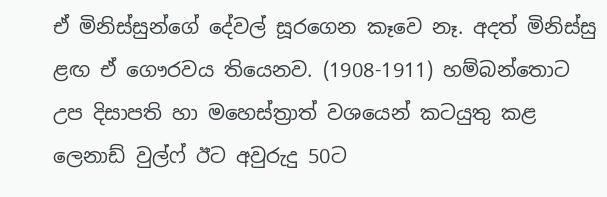ඒ මිනිස්සුන්ගේ දේවල් සූරගෙන කෑවෙ නෑ. අදත් මිනිස්සු ළඟ ඒ ගෞරවය තියෙනව. (1908-1911) හම්බන්තොට උප දිසාපති හා මහෙස්ත්‍රාත් වශයෙන් කටයුතු කළ ලෙනාඩ් වුල්ෆ් ඊට අවුරුදු 50ට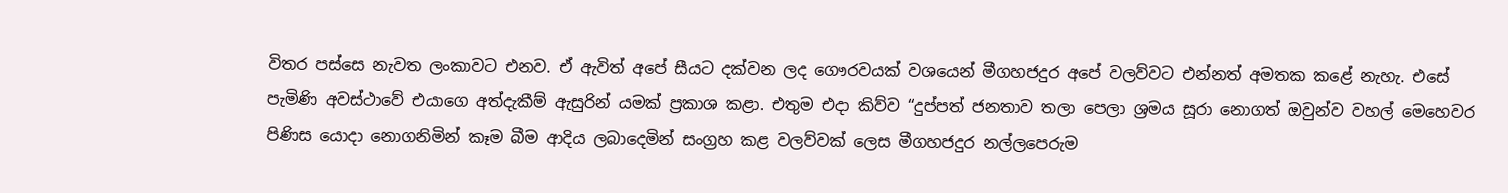විතර පස්සෙ නැවත ලංකාවට එනව. ඒ ඇවිත් අපේ සීයට දක්වන ලද ගෞරවයක් වශයෙන් මීගහජදුර අපේ වලව්වට එන්නත් අමතක කළේ නැහැ. එසේ පැමිණි අවස්ථාවේ එයාගෙ අත්දැකීම් ඇසුරින් යමක් ප්‍රකාශ කළා. එතුම එදා කිව්ව “දුප්පත් ජනතාව තලා පෙලා ශ්‍රමය සූරා නොගත් ඔවුන්ව වහල් මෙහෙවර පිණිස යොදා නොගනිමින් කෑම බීම ආදිය ලබාදෙමින් සංග්‍රහ කළ වලව්වක් ලෙස මීගහජදුර නල්ලපෙරුම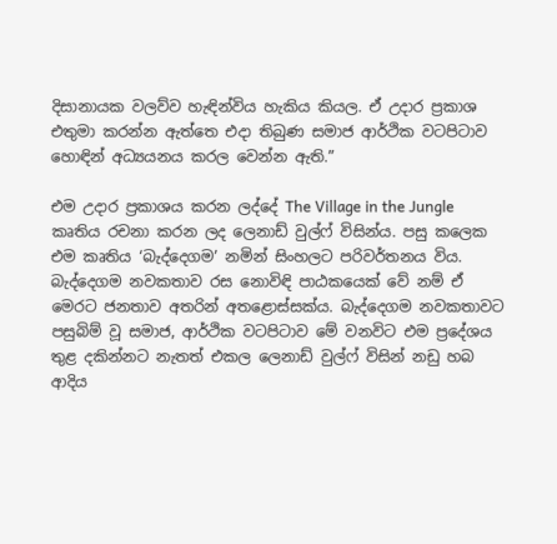දිසානායක වලව්ව හැඳින්විය හැකිය කියල. ඒ උදාර ප්‍රකාශ එතුමා කරන්න ඇත්තෙ එදා තිබුණ සමාජ ආර්ථික වටපිටාව හොඳින් අධ්‍යයනය කරල වෙන්න ඇති.”

එම උදාර ප්‍රකාශය කරන ලද්දේ The Village in the Jungle කෘතිය රචනා කරන ලද ලෙනාඩ් වුල්ෆ් විසින්ය. පසු කලෙක එම කෘතිය ‘බැද්දෙගම’ නමින් සිංහලට පරිවර්තනය විය. බැද්දෙගම නවකතාව රස නොවිඳි පාඨකයෙක් වේ නම් ඒ මෙරට ජනතාව අතරින් අතළොස්සක්ය. බැද්දෙගම නවකතාවට පසුබිම් වූ සමාජ, ආර්ථික වටපිටාව මේ වනවිට එම ප්‍රදේශය තුළ දකින්නට නැතත් එකල ලෙනාඩ් වුල්ෆ් විසින් නඩු හබ ආදිය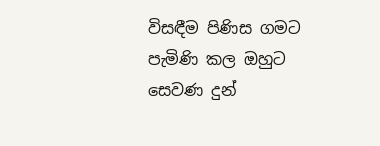විසඳීම පිණිස ගමට පැමිණි කල ඔහුට සෙවණ දුන්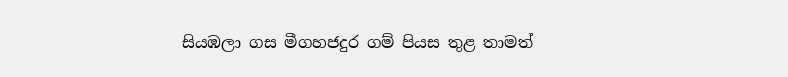සියඹලා ගස මීගහජදුර ගම් පියස තුළ තාමත්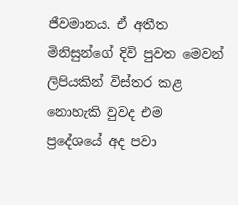ජීවමානය. ඒ අතීත මිනිසුන්ගේ දිවි පුවත මෙවන් ලිපියකින් විස්තර කළ නොහැකි වුවද එම ප්‍රදේශයේ අද පවා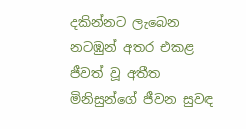දකින්නට ලැබෙන නටඹුන් අතර එකළ ජීවත් වූ අතීත මිනිසුන්ගේ ජීවන සුවඳ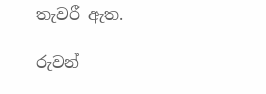තැවරී ඇත.

රුවන්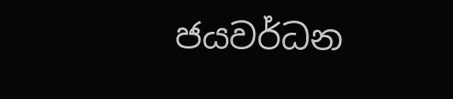ජයවර්ධන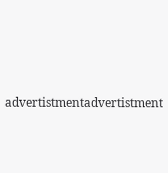advertistmentadvertistment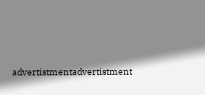advertistmentadvertistment